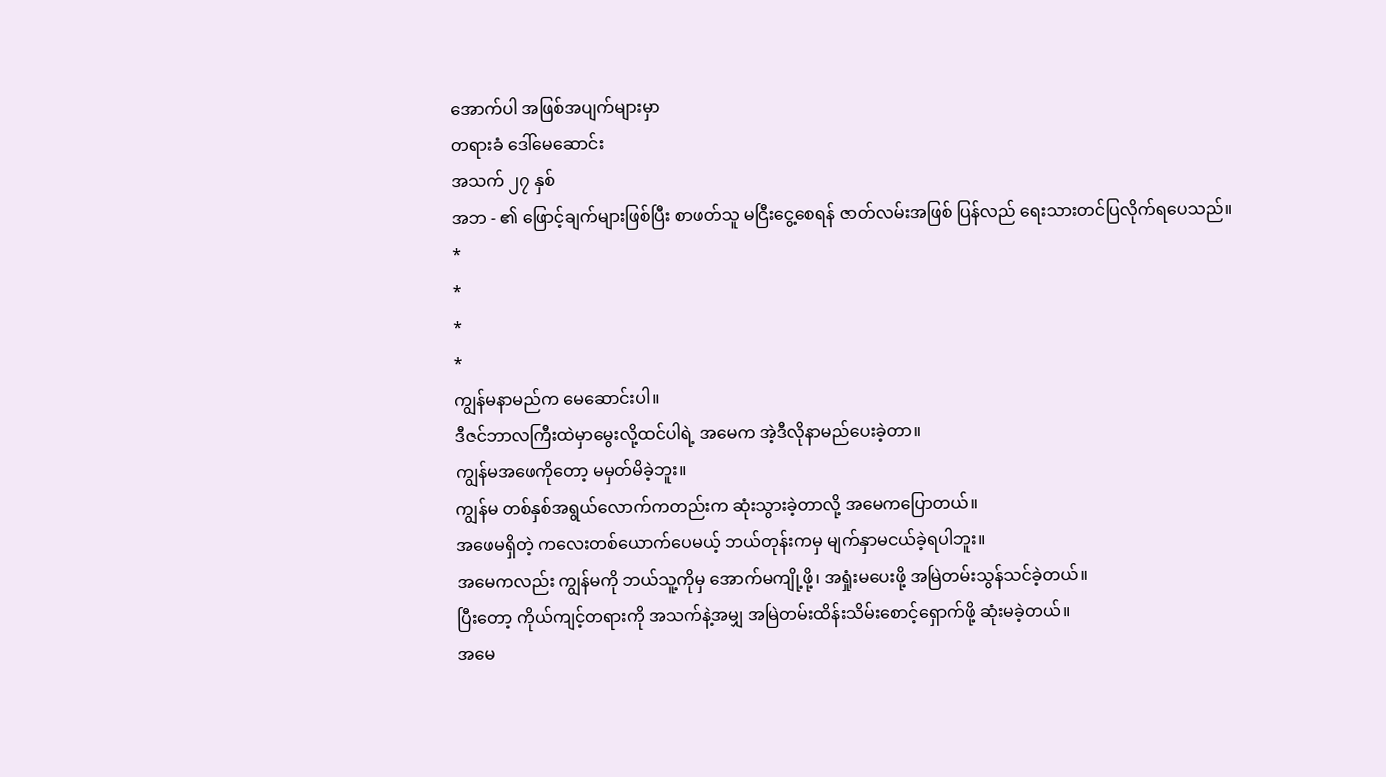အောက်ပါ အဖြစ်အပျက်များမှာ
တရားခံ ဒေါ်မေဆောင်း
အသက် ၂၇ နှစ်
အဘ - ၏ ဖြောင့်ချက်များဖြစ်ပြီး စာဖတ်သူ မငြီးငွေ့စေရန် ဇာတ်လမ်းအဖြစ် ပြန်လည် ရေးသားတင်ပြလိုက်ရပေသည်။
*
*
*
*
ကျွန်မနာမည်က မေဆောင်းပါ။
ဒီဇင်ဘာလကြီးထဲမှာမွေးလို့ထင်ပါရဲ့ အမေက အဲ့ဒီလိုနာမည်ပေးခဲ့တာ။
ကျွန်မအဖေကိုတော့ မမှတ်မိခဲ့ဘူး။
ကျွန်မ တစ်နှစ်အရွယ်လောက်ကတည်းက ဆုံးသွားခဲ့တာလို့ အမေကပြောတယ်။
အဖေမရှိတဲ့ ကလေးတစ်ယောက်ပေမယ့် ဘယ်တုန်းကမှ မျက်နှာမငယ်ခဲ့ရပါဘူး။
အမေကလည်း ကျွန်မကို ဘယ်သူ့ကိုမှ အောက်မကျို့ဖို့၊ အရှုံးမပေးဖို့ အမြဲတမ်းသွန်သင်ခဲ့တယ်။
ပြီးတော့ ကိုယ်ကျင့်တရားကို အသက်နဲ့အမျှ အမြဲတမ်းထိန်းသိမ်းစောင့်ရှောက်ဖို့ ဆုံးမခဲ့တယ်။
အမေ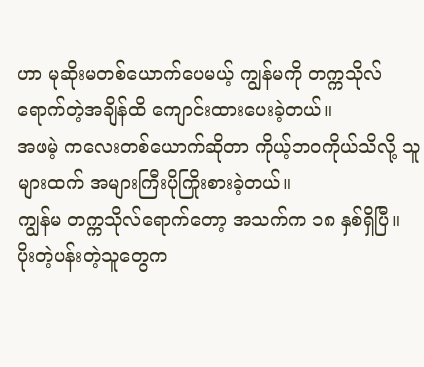ဟာ မုဆိုးမတစ်ယောက်ပေမယ့် ကျွန်မကို တက္ကသိုလ်ရောက်တဲ့အချိန်ထိ ကျောင်းထားပေးခဲ့တယ်။
အဖမဲ့ ကလေးတစ်ယောက်ဆိုတာ ကိုယ့်ဘဝကိုယ်သိလို့ သူများထက် အများကြီးပိုကြိုးစားခဲ့တယ်။
ကျွန်မ တက္ကသိုလ်ရောက်တော့ အသက်က ၁၈ နှစ်ရှိပြီ။
ပိုးတဲ့ပန်းတဲ့သူတွေက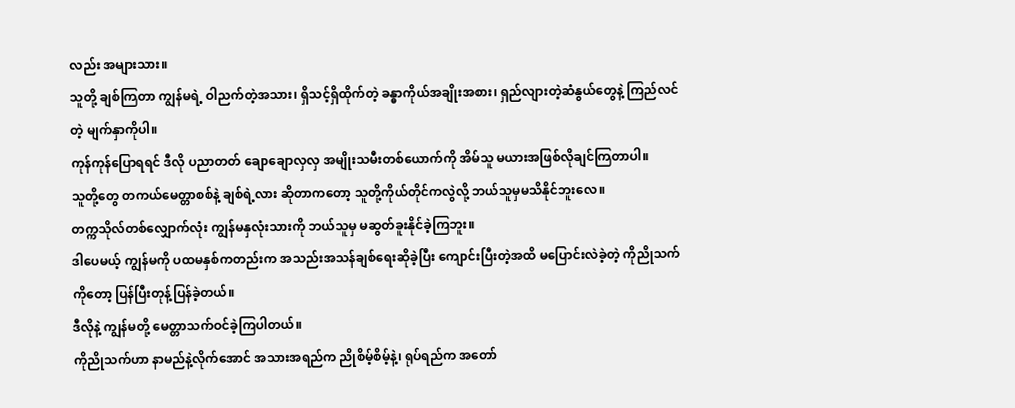လည်း အများသား။
သူတို့ ချစ်ကြတာ ကျွန်မရဲ့ ဝါညက်တဲ့အသား၊ ရှိသင့်ရှိထိုက်တဲ့ ခန္ဓာကိုယ်အချိုးအစား၊ ရှည်လျားတဲ့ဆံနွယ်တွေနဲ့ ကြည်လင်တဲ့ မျက်နှာကိုပါ။
ကုန်ကုန်ပြောရရင် ဒီလို ပညာတတ် ချောချောလှလှ အမျိုးသမီးတစ်ယောက်ကို အိမ်သူ မယားအဖြစ်လိုချင်ကြတာပါ။
သူတို့တွေ တကယ်မေတ္တာစစ်နဲ့ ချစ်ရဲ့လား ဆိုတာကတော့ သူတို့ကိုယ်တိုင်ကလွဲလို့ ဘယ်သူမှမသိနိုင်ဘူးလေ။
တက္ကသိုလ်တစ်လျှောက်လုံး ကျွန်မနှလုံးသားကို ဘယ်သူမှ မဆွတ်ခူးနိုင်ခဲ့ကြဘူး။
ဒါပေမယ့် ကျွန်မကို ပထမနှစ်ကတည်းက အသည်းအသန်ချစ်ရေးဆိုခဲ့ပြီး ကျောင်းပြီးတဲ့အထိ မပြောင်းလဲခဲ့တဲ့ ကိုညိုသက်ကိုတော့ ပြန်ပြီးတုန့်ပြန်ခဲ့တယ်။
ဒီလိုနဲ့ ကျွန်မတို့ မေတ္တာသက်ဝင်ခဲ့ကြပါတယ်။
ကိုညိုသက်ဟာ နာမည်နဲ့လိုက်အောင် အသားအရည်က ညိုစိမ့်စိမ့်နဲ့၊ ရုပ်ရည်က အတော်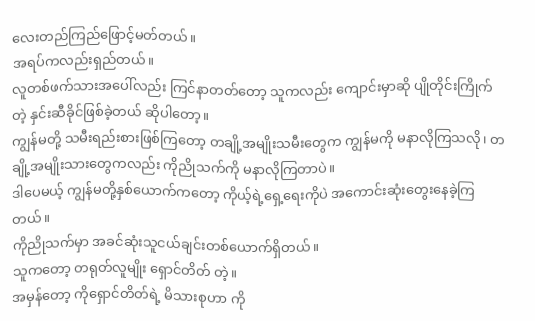လေးတည်ကြည်ဖြောင့်မတ်တယ်။
အရပ်ကလည်းရှည်တယ်။
လူတစ်ဖက်သားအပေါ်လည်း ကြင်နာတတ်တော့ သူကလည်း ကျောင်းမှာဆို ပျိုတိုင်းကြိုက်တဲ့ နှင်းဆီခိုင်ဖြစ်ခဲ့တယ် ဆိုပါတော့။
ကျွန်မတို့ သမီးရည်းစားဖြစ်ကြတော့ တချို့အမျိုးသမီးတွေက ကျွန်မကို မနာလိုကြသလို၊ တချို့အမျိုးသားတွေကလည်း ကိုညိုသက်ကို မနာလိုကြတာပဲ။
ဒါပေမယ့် ကျွန်မတို့နှစ်ယောက်ကတော့ ကိုယ့်ရဲ့ရှေ့ရေးကိုပဲ အကောင်းဆုံးတွေးနေခဲ့ကြတယ်။
ကိုညိုသက်မှာ အခင်ဆုံးသူငယ်ချင်းတစ်ယောက်ရှိတယ်။
သူကတော့ တရုတ်လူမျိုး ရှောင်တိတ် တဲ့။
အမှန်တော့ ကိုရှောင်တိတ်ရဲ့ မိသားစုဟာ ကို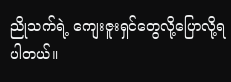ညိုသက်ရဲ့ ကျေးဇူးရှင်တွေလို့ပြောလို့ရပါတယ်။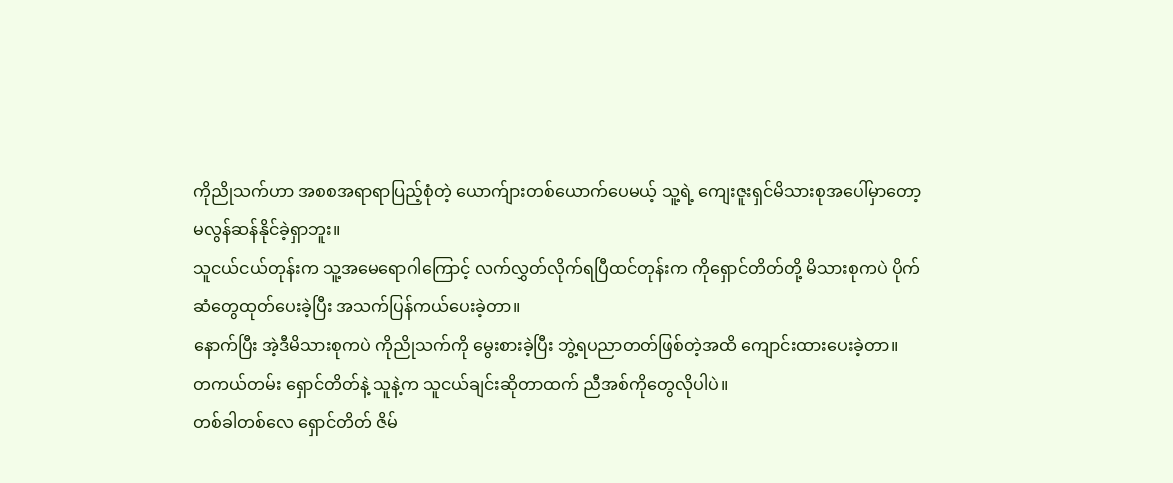ကိုညိုသက်ဟာ အစစအရာရာပြည့်စုံတဲ့ ယောက်ျားတစ်ယောက်ပေမယ့် သူ့ရဲ့ ကျေးဇူးရှင်မိသားစုအပေါ်မှာတော့ မလွန်ဆန်နိုင်ခဲ့ရှာဘူး။
သူငယ်ငယ်တုန်းက သူ့အမေရောဂါကြောင့် လက်လွှတ်လိုက်ရပြီထင်တုန်းက ကိုရှောင်တိတ်တို့ မိသားစုကပဲ ပိုက်ဆံတွေထုတ်ပေးခဲ့ပြီး အသက်ပြန်ကယ်ပေးခဲ့တာ။
နောက်ပြီး အဲ့ဒီမိသားစုကပဲ ကိုညိုသက်ကို မွေးစားခဲ့ပြီး ဘွဲ့ရပညာတတ်ဖြစ်တဲ့အထိ ကျောင်းထားပေးခဲ့တာ။
တကယ်တမ်း ရှောင်တိတ်နဲ့ သူနဲ့က သူငယ်ချင်းဆိုတာထက် ညီအစ်ကိုတွေလိုပါပဲ။
တစ်ခါတစ်လေ ရှောင်တိတ် ဇိမ်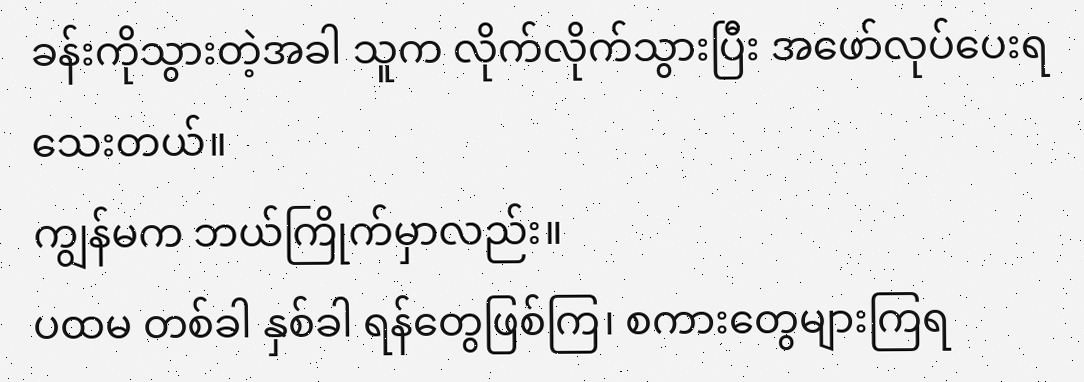ခန်းကိုသွားတဲ့အခါ သူက လိုက်လိုက်သွားပြီး အဖော်လုပ်ပေးရသေးတယ်။
ကျွန်မက ဘယ်ကြိုက်မှာလည်း။
ပထမ တစ်ခါ နှစ်ခါ ရန်တွေဖြစ်ကြ၊ စကားတွေများကြရ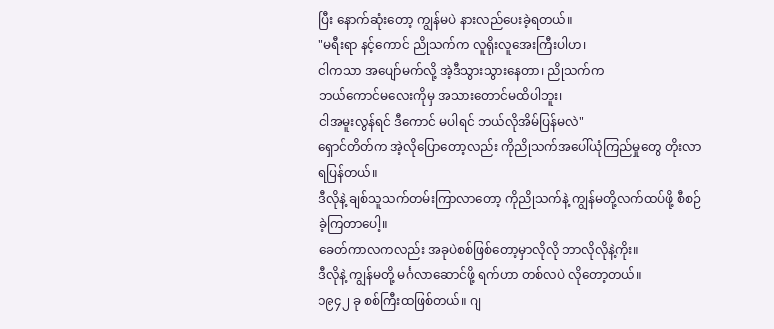ပြီး နောက်ဆုံးတော့ ကျွန်မပဲ နားလည်ပေးခဲ့ရတယ်။
"မရီးရာ နင့်ကောင် ညိုသက်က လူရိုးလူအေးကြီးပါဟ၊
ငါကသာ အပျော်မက်လို့ အဲ့ဒီသွားသွားနေတာ၊ ညိုသက်က
ဘယ်ကောင်မလေးကိုမှ အသားတောင်မထိပါဘူး၊
ငါအမူးလွန်ရင် ဒီကောင် မပါရင် ဘယ်လိုအိမ်ပြန်မလဲ"
ရှောင်တိတ်က အဲ့လိုပြောတော့လည်း ကိုညိုသက်အပေါ်ယုံကြည်မှုတွေ တိုးလာရပြန်တယ်။
ဒီလိုနဲ့ ချစ်သူသက်တမ်းကြာလာတော့ ကိုညိုသက်နဲ့ ကျွန်မတို့လက်ထပ်ဖို့ စီစဉ်ခဲ့ကြတာပေါ့။
ခေတ်ကာလကလည်း အခုပဲစစ်ဖြစ်တော့မှာလိုလို ဘာလိုလိုနဲ့ကိုး။
ဒီလိုနဲ့ ကျွန်မတို့ မင်္ဂလာဆောင်ဖို့ ရက်ဟာ တစ်လပဲ လိုတော့တယ်။
၁၉၄၂ ခု စစ်ကြီးထဖြစ်တယ်။ ဂျ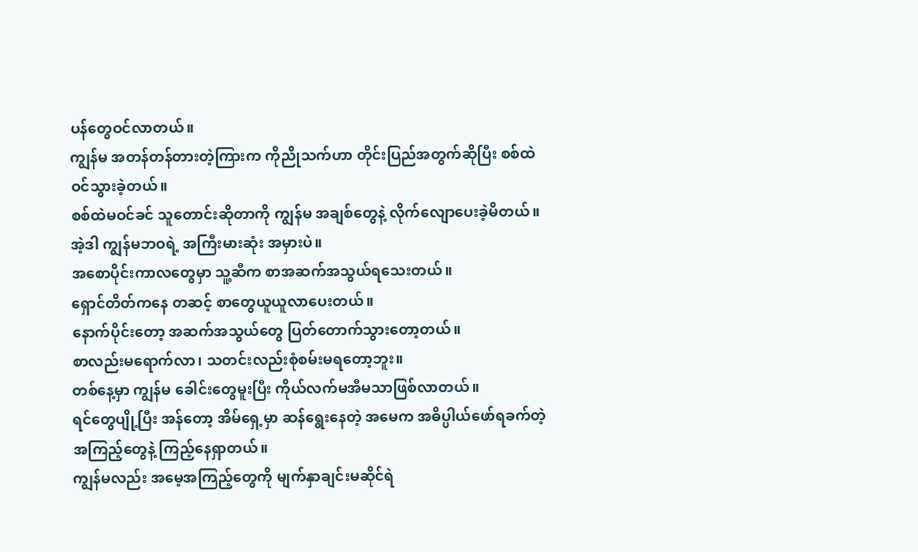ပန်တွေဝင်လာတယ်။
ကျွန်မ အတန်တန်တားတဲ့ကြားက ကိုညိုသက်ဟာ တိုင်းပြည်အတွက်ဆိုပြီး စစ်ထဲဝင်သွားခဲ့တယ်။
စစ်ထဲမဝင်ခင် သူတောင်းဆိုတာကို ကျွန်မ အချစ်တွေနဲ့ လိုက်လျောပေးခဲ့မိတယ်။
အဲ့ဒါ ကျွန်မဘဝရဲ့ အကြီးမားဆုံး အမှားပဲ။
အစောပိုင်းကာလတွေမှာ သူ့ဆီက စာအဆက်အသွယ်ရသေးတယ်။
ရှောင်တိတ်ကနေ တဆင့် စာတွေယူယူလာပေးတယ်။
နောက်ပိုင်းတော့ အဆက်အသွယ်တွေ ပြတ်တောက်သွားတော့တယ်။
စာလည်းမရောက်လာ၊ သတင်းလည်းစုံစမ်းမရတော့ဘူး။
တစ်နေ့မှာ ကျွန်မ ခေါင်းတွေမူးပြီး ကိုယ်လက်မအီမသာဖြစ်လာတယ်။
ရင်တွေပျို့ပြီး အန်တော့ အိမ်ရှေ့မှာ ဆန်ရွေးနေတဲ့ အမေက အဓိပ္ပါယ်ဖော်ရခက်တဲ့ အကြည့်တွေနဲ့ ကြည့်နေရှာတယ်။
ကျွန်မလည်း အမေ့အကြည့်တွေကို မျက်နှာချင်းမဆိုင်ရဲ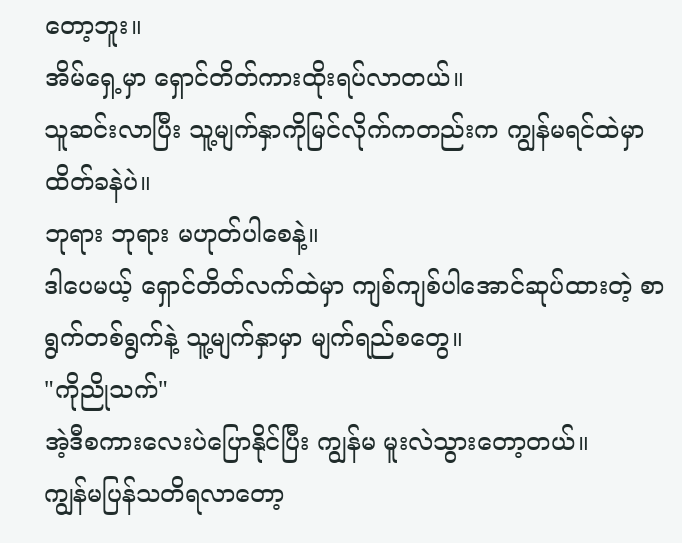တော့ဘူး။
အိမ်ရှေ့မှာ ရှောင်တိတ်ကားထိုးရပ်လာတယ်။
သူဆင်းလာပြီး သူ့မျက်နှာကိုမြင်လိုက်ကတည်းက ကျွန်မရင်ထဲမှာ ထိတ်ခနဲပဲ။
ဘုရား ဘုရား မဟုတ်ပါစေနဲ့။
ဒါပေမယ့် ရှောင်တိတ်လက်ထဲမှာ ကျစ်ကျစ်ပါအောင်ဆုပ်ထားတဲ့ စာရွက်တစ်ရွက်နဲ့ သူ့မျက်နှာမှာ မျက်ရည်စတွေ။
"ကိုညိုသက်"
အဲ့ဒီစကားလေးပဲပြောနိုင်ပြီး ကျွန်မ မူးလဲသွားတော့တယ်။
ကျွန်မပြန်သတိရလာတော့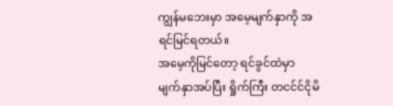ကျွန်မဘေးမှာ အမေ့မျက်နှာကို အရင်မြင်ရတယ်။
အမေ့ကိုမြင်တော့ ရင်ခွင်ထဲမှာ မျက်နှာအပ်ပြီး ရှိုက်ကြီး တငင်င်ငိုမိ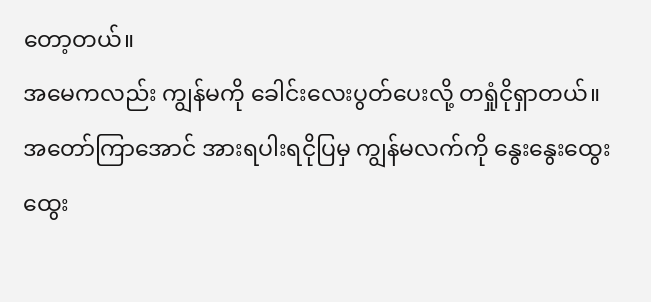တော့တယ်။
အမေကလည်း ကျွန်မကို ခေါင်းလေးပွတ်ပေးလို့ တရှုံငိုရှာတယ်။
အတော်ကြာအောင် အားရပါးရငိုပြမှ ကျွန်မလက်ကို နွေးနွေးထွေးထွေး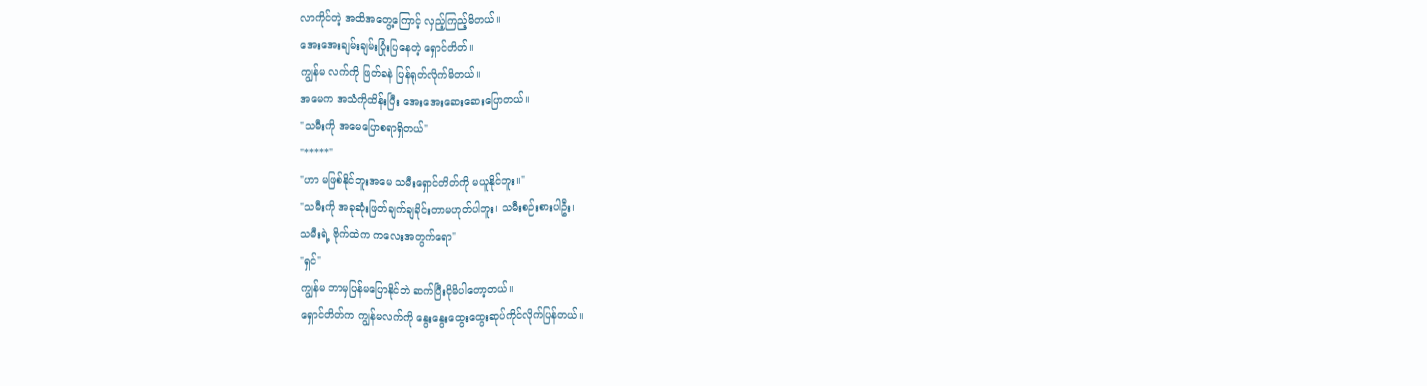လာကိုင်တဲ့ အထိအတွေ့ကြောင့် လှည့်ကြည့်မိတယ်။
အေးအေးချမ်းချမ်းပြုံးပြနေတဲ့ ရှောင်တိတ်။
ကျွန်မ လက်ကို ဖြတ်ခနဲ ပြန်ရုတ်လိုက်မိတယ်။
အမေက အသံကိုထိန်းပြီး အေးအေးဆေးဆေးပြောတယ်။
"သမီးကို အမေပြောစရာရှိတယ်"
"*****"
"ဟာ မဖြစ်နိုင်ဘူးအမေ သမီးရှောင်တိတ်ကို မယူနိုင်ဘူး။"
"သမီးကို အခုဆုံးဖြတ်ချက်ချခိုင်းတာမဟုတ်ပါဘူး၊ သမီးစဉ်းစားပါဦး၊
သမီးရဲ့ ဗိုက်ထဲက ကလေးအတွက်ရော"
"ရှင်"
ကျွန်မ ဘာမှပြန်မပြောနိုင်ဘဲ ဆက်ပြီးငိုမိပါတော့တယ်။
ရှောင်တိတ်က ကျွန်မလက်ကို နွေးနွေးထွေးထွေးဆုပ်ကိုင်လိုက်ပြန်တယ်။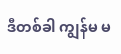ဒီတစ်ခါ ကျွန်မ မ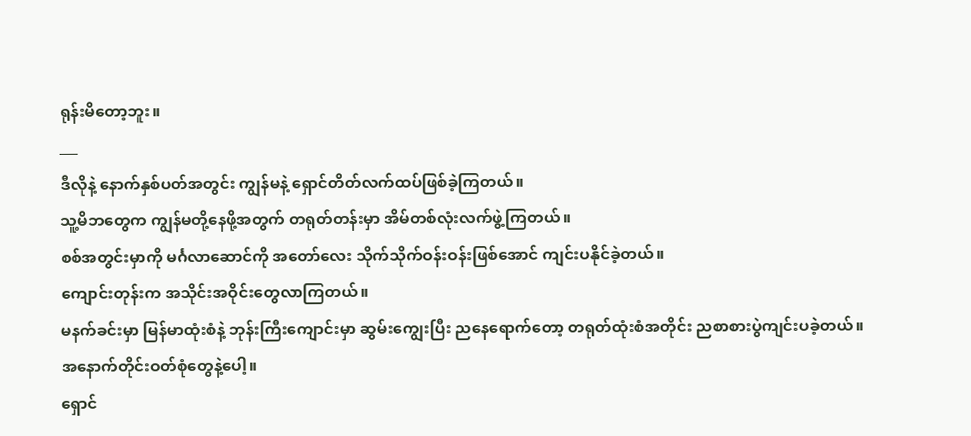ရုန်းမိတော့ဘူး။
___
ဒီလိုနဲ့ နောက်နှစ်ပတ်အတွင်း ကျွန်မနဲ့ ရှောင်တိတ်လက်ထပ်ဖြစ်ခဲ့ကြတယ်။
သူ့မိဘတွေက ကျွန်မတို့နေဖို့အတွက် တရုတ်တန်းမှာ အိမ်တစ်လုံးလက်ဖွဲ့ကြတယ်။
စစ်အတွင်းမှာကို မင်္ဂလာဆောင်ကို အတော်လေး သိုက်သိုက်ဝန်းဝန်းဖြစ်အောင် ကျင်းပနိုင်ခဲ့တယ်။
ကျောင်းတုန်းက အသိုင်းအဝိုင်းတွေလာကြတယ်။
မနက်ခင်းမှာ မြန်မာထုံးစံနဲ့ ဘုန်းကြီးကျောင်းမှာ ဆွမ်းကျွေးပြီး ညနေရောက်တော့ တရုတ်ထုံးစံအတိုင်း ညစာစားပွဲကျင်းပခဲ့တယ်။
အနောက်တိုင်းဝတ်စုံတွေနဲ့ပေါ့။
ရှောင်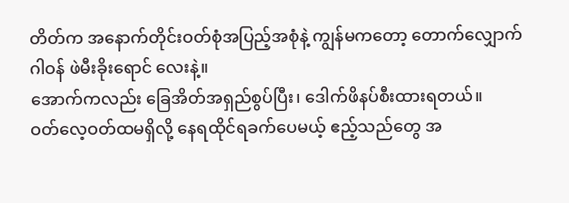တိတ်က အနောက်တိုင်းဝတ်စုံအပြည့်အစုံနဲ့ ကျွန်မကတော့ တောက်လျှောက်ဂါဝန် ဖဲမီးခိုးရောင် လေးနဲ့။
အောက်ကလည်း ခြေအိတ်အရှည်စွပ်ပြီး၊ ဒေါက်ဖိနပ်စီးထားရတယ်။
ဝတ်လေ့ဝတ်ထမရှိလို့ နေရထိုင်ရခက်ပေမယ့် ဧည့်သည်တွေ အ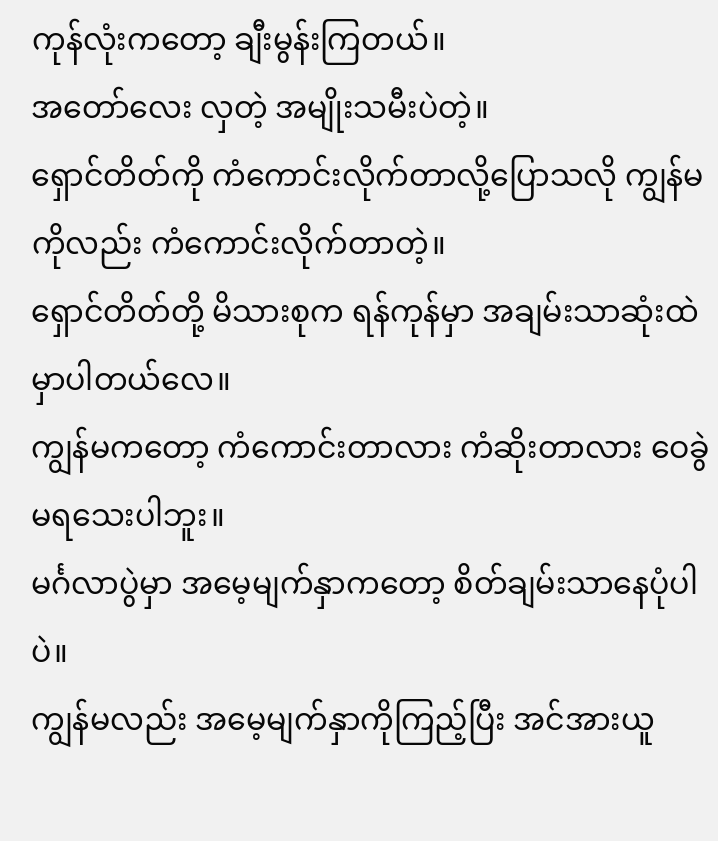ကုန်လုံးကတော့ ချီးမွန်းကြတယ်။
အတော်လေး လှတဲ့ အမျိုးသမီးပဲတဲ့။
ရှောင်တိတ်ကို ကံကောင်းလိုက်တာလို့ပြောသလို ကျွန်မကိုလည်း ကံကောင်းလိုက်တာတဲ့။
ရှောင်တိတ်တို့ မိသားစုက ရန်ကုန်မှာ အချမ်းသာဆုံးထဲမှာပါတယ်လေ။
ကျွန်မကတော့ ကံကောင်းတာလား ကံဆိုးတာလား ဝေခွဲမရသေးပါဘူး။
မင်္ဂလာပွဲမှာ အမေ့မျက်နှာကတော့ စိတ်ချမ်းသာနေပုံပါပဲ။
ကျွန်မလည်း အမေ့မျက်နှာကိုကြည့်ပြီး အင်အားယူ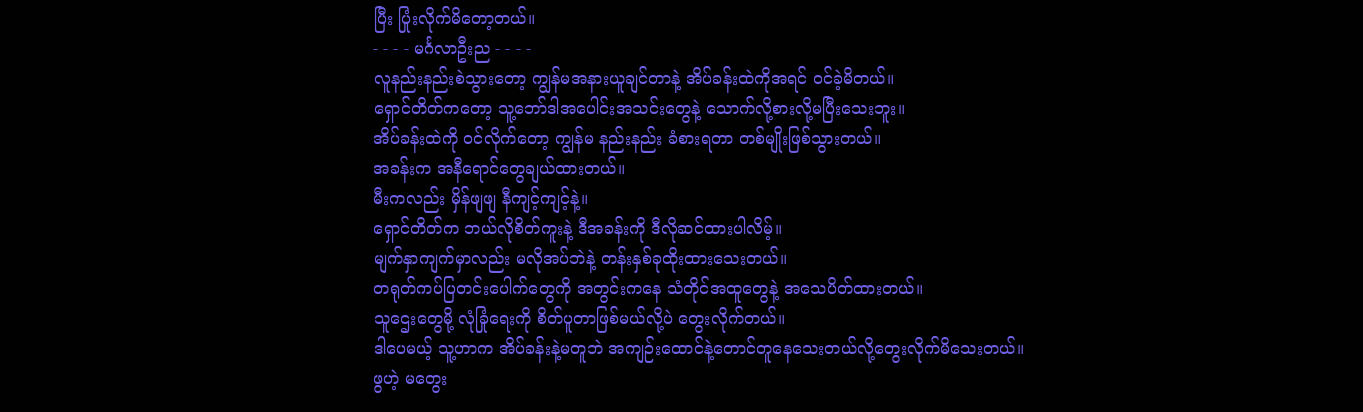ပြီး ပြုံးလိုက်မိတော့တယ်။
- - - - မင်္ဂလာဦးည - - - -
လူနည်းနည်းစဲသွားတော့ ကျွန်မအနားယူချင်တာနဲ့ အိပ်ခန်းထဲကိုအရင် ဝင်ခဲ့မိတယ်။
ရှောင်တိတ်ကတော့ သူ့ဘော်ဒါအပေါင်းအသင်းတွေနဲ့ သောက်လို့စားလို့မပြီးသေးဘူး။
အိပ်ခန်းထဲကို ဝင်လိုက်တော့ ကျွန်မ နည်းနည်း ခံစားရတာ တစ်မျိုးဖြစ်သွားတယ်။
အခန်းက အနီရောင်တွေချယ်ထားတယ်။
မီးကလည်း မှိန်ဖျဖျ နီကျင့်ကျင့်နဲ့။
ရှောင်တိတ်က ဘယ်လိုစိတ်ကူးနဲ့ ဒီအခန်းကို ဒီလိုဆင်ထားပါလိမ့်။
မျက်နှာကျက်မှာလည်း မလိုအပ်ဘဲနဲ့ တန်းနှစ်ခုထိုးထားသေးတယ်။
တရုတ်ကပ်ပြတင်းပေါက်တွေကို အတွင်းကနေ သံတိုင်အထူတွေနဲ့ အသေပိတ်ထားတယ်။
သူဌေးတွေမို့ လုံခြုံရေးကို စိတ်ပူတာဖြစ်မယ်လို့ပဲ တွေးလိုက်တယ်။
ဒါပေမယ့် သူ့ဟာက အိပ်ခန်းနဲ့မတူဘဲ အကျဉ်းထောင်နဲ့တောင်တူနေသေးတယ်လို့တွေးလိုက်မိသေးတယ်။
ဖွဟဲ့ မတွေး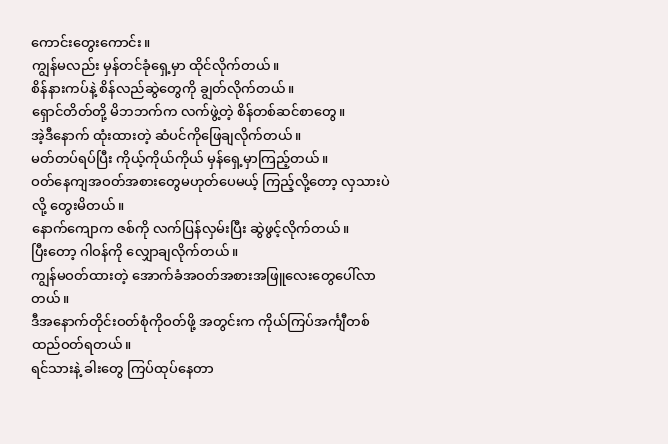ကောင်းတွေးကောင်း။
ကျွန်မလည်း မှန်တင်ခုံရှေ့မှာ ထိုင်လိုက်တယ်။
စိန်နားကပ်နဲ့ စိန်လည်ဆွဲတွေကို ချွတ်လိုက်တယ်။
ရှောင်တိတ်တို့ မိဘဘက်က လက်ဖွဲ့တဲ့ စိန်တစ်ဆင်စာတွေ။
အဲ့ဒီနောက် ထုံးထားတဲ့ ဆံပင်ကိုဖြေချလိုက်တယ်။
မတ်တပ်ရပ်ပြီး ကိုယ့်ကိုယ်ကိုယ် မှန်ရှေ့မှာကြည့်တယ်။
ဝတ်နေကျအဝတ်အစားတွေမဟုတ်ပေမယ့် ကြည့်လို့တော့ လှသားပဲလို့ တွေးမိတယ်။
နောက်ကျောက ဇစ်ကို လက်ပြန်လှမ်းပြီး ဆွဲဖွင့်လိုက်တယ်။
ပြီးတော့ ဂါဝန်ကို လျှောချလိုက်တယ်။
ကျွန်မဝတ်ထားတဲ့ အောက်ခံအဝတ်အစားအဖြူလေးတွေပေါ်လာတယ်။
ဒီအနောက်တိုင်းဝတ်စုံကိုဝတ်ဖို့ အတွင်းက ကိုယ်ကြပ်အင်္ကျီတစ်ထည်ဝတ်ရတယ်။
ရင်သားနဲ့ ခါးတွေ ကြပ်ထုပ်နေတာ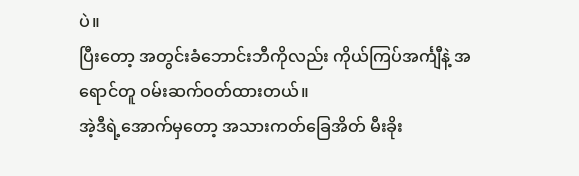ပဲ။
ပြီးတော့ အတွင်းခံဘောင်းဘီကိုလည်း ကိုယ်ကြပ်အင်္ကျီနဲ့ အရောင်တူ ဝမ်းဆက်ဝတ်ထားတယ်။
အဲ့ဒီရဲ့အောက်မှတော့ အသားကတ်ခြေအိတ် မီးခိုး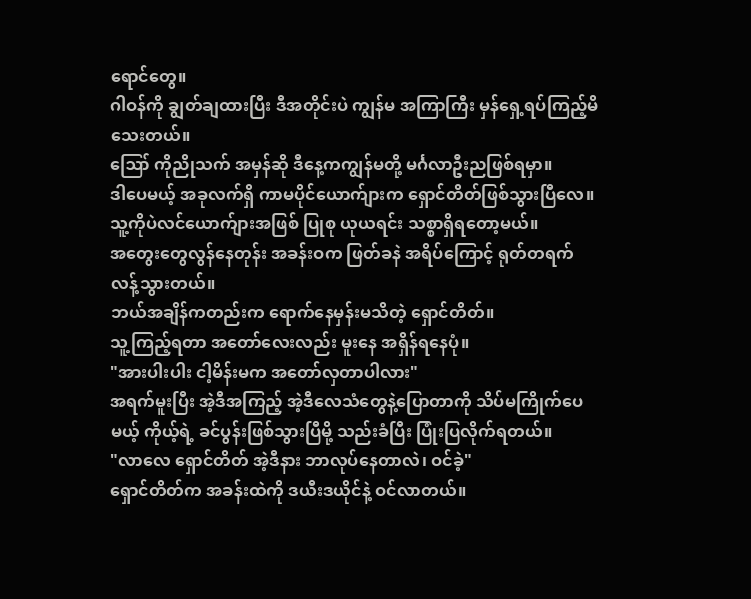ရောင်တွေ။
ဂါဝန်ကို ချွတ်ချထားပြီး ဒီအတိုင်းပဲ ကျွန်မ အကြာကြီး မှန်ရှေ့ရပ်ကြည့်မိသေးတယ်။
ဪ ကိုညိုသက် အမှန်ဆို ဒီနေ့ကကျွန်မတို့ မင်္ဂလာဦးညဖြစ်ရမှာ။
ဒါပေမယ့် အခုလက်ရှိ ကာမပိုင်ယောက်ျားက ရှောင်တိတ်ဖြစ်သွားပြီလေ။
သူ့ကိုပဲလင်ယောက်ျားအဖြစ် ပြုစု ယုယရင်း သစ္စာရှိရတော့မယ်။
အတွေးတွေလွန်နေတုန်း အခန်းဝက ဖြတ်ခနဲ အရိပ်ကြောင့် ရုတ်တရက် လန့်သွားတယ်။
ဘယ်အချိန်ကတည်းက ရောက်နေမှန်းမသိတဲ့ ရှောင်တိတ်။
သူ့ကြည့်ရတာ အတော်လေးလည်း မူးနေ အရှိန်ရနေပုံ။
"အားပါးပါး ငါ့မိန်းမက အတော်လှတာပါလား"
အရက်မူးပြီး အဲ့ဒီအကြည့် အဲ့ဒီလေသံတွေနဲ့ပြောတာကို သိပ်မကြိုက်ပေမယ့် ကိုယ့်ရဲ့ ခင်ပွန်းဖြစ်သွားပြီမို့ သည်းခံပြီး ပြုံးပြလိုက်ရတယ်။
"လာလေ ရှောင်တိတ် အဲ့ဒီနား ဘာလုပ်နေတာလဲ၊ ဝင်ခဲ့"
ရှောင်တိတ်က အခန်းထဲကို ဒယီးဒယိုင်နဲ့ ဝင်လာတယ်။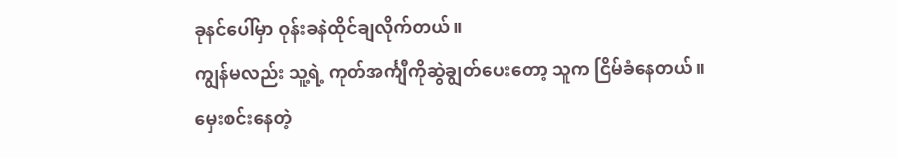ခုနင်ပေါ်မှာ ဝုန်းခနဲထိုင်ချလိုက်တယ်။
ကျွန်မလည်း သူ့ရဲ့ ကုတ်အင်္ကျီကိုဆွဲချွတ်ပေးတော့ သူက ငြိမ်ခံနေတယ်။
မှေးစင်းနေတဲ့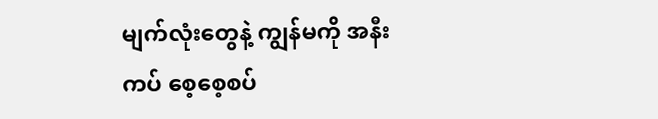မျက်လုံးတွေနဲ့ ကျွန်မကို အနီးကပ် စေ့စေ့စပ်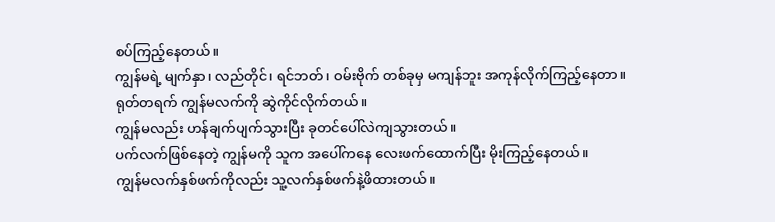စပ်ကြည့်နေတယ်။
ကျွန်မရဲ့ မျက်နှာ၊ လည်တိုင်၊ ရင်ဘတ်၊ ဝမ်းဗိုက် တစ်ခုမှ မကျန်ဘူး အကုန်လိုက်ကြည့်နေတာ။
ရုတ်တရက် ကျွန်မလက်ကို ဆွဲကိုင်လိုက်တယ်။
ကျွန်မလည်း ဟန်ချက်ပျက်သွားပြီး ခုတင်ပေါ်လဲကျသွားတယ်။
ပက်လက်ဖြစ်နေတဲ့ ကျွန်မကို သူက အပေါ်ကနေ လေးဖက်ထောက်ပြီး မိုးကြည့်နေတယ်။
ကျွန်မလက်နှစ်ဖက်ကိုလည်း သူ့လက်နှစ်ဖက်နဲ့ဖိထားတယ်။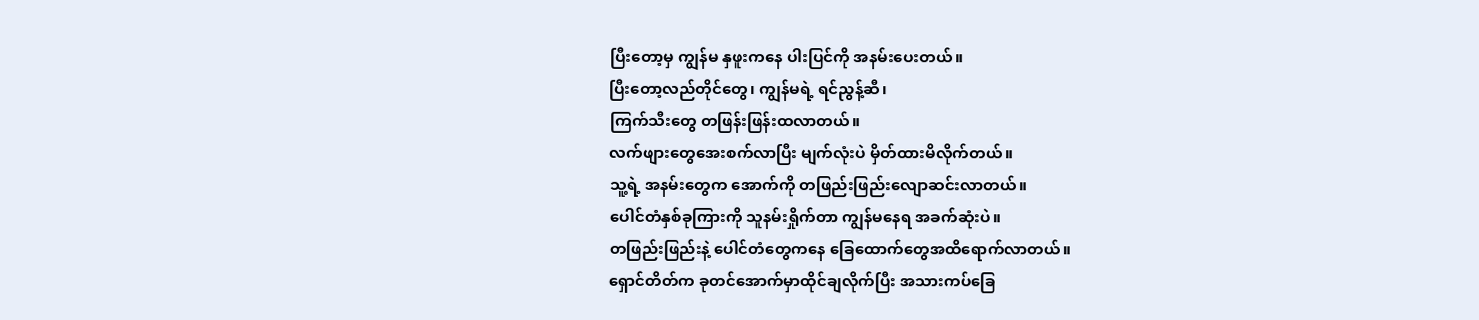ပြီးတော့မှ ကျွန်မ နှဖူးကနေ ပါးပြင်ကို အနမ်းပေးတယ်။
ပြီးတော့လည်တိုင်တွေ၊ ကျွန်မရဲ့ ရင်ညွန့်ဆီ၊
ကြက်သီးတွေ တဖြန်းဖြန်းထလာတယ်။
လက်ဖျားတွေအေးစက်လာပြီး မျက်လုံးပဲ မှိတ်ထားမိလိုက်တယ်။
သူ့ရဲ့ အနမ်းတွေက အောက်ကို တဖြည်းဖြည်းလျောဆင်းလာတယ်။
ပေါင်တံနှစ်ခုကြားကို သူနမ်းရှိုက်တာ ကျွန်မနေရ အခက်ဆုံးပဲ။
တဖြည်းဖြည်းနဲ့ ပေါင်တံတွေကနေ ခြေထောက်တွေအထိရောက်လာတယ်။
ရှောင်တိတ်က ခုတင်အောက်မှာထိုင်ချလိုက်ပြီး အသားကပ်ခြေ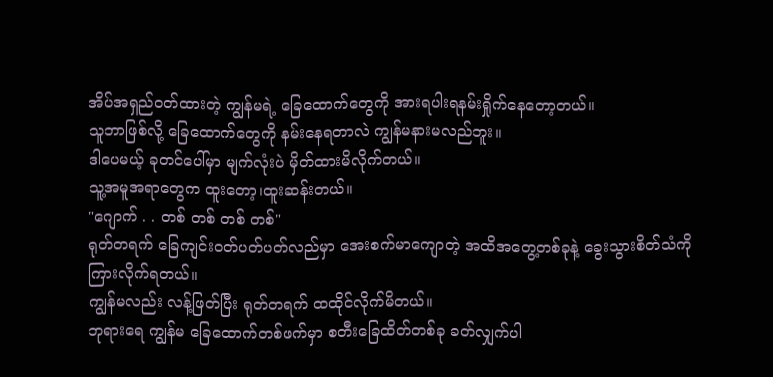အိပ်အရှည်ဝတ်ထားတဲ့ ကျွန်မရဲ့ ခြေထောက်တွေကို အားရပါးရနမ်းရှိုက်နေတော့တယ်။
သူဘာဖြစ်လို့ ခြေထောက်တွေကို နမ်းနေရတာလဲ ကျွန်မနားမလည်ဘူး။
ဒါပေမယ့် ခုတင်ပေါ်မှာ မျက်လုံးပဲ မှိတ်ထားမိလိုက်တယ်။
သူ့အမူအရာတွေက ထူးတော့၊ထူးဆန်းတယ်။
"ဂျောက် . . တစ် တစ် တစ် တစ်"
ရုတ်တရက် ခြေကျင်းဝတ်ပတ်ပတ်လည်မှာ အေးစက်မာကျောတဲ့ အထိအတွေ့တစ်ခုနဲ့ ခွေးသွားစိတ်သံကို ကြားလိုက်ရတယ်။
ကျွန်မလည်း လန့်ဖြတ်ပြီး ရုတ်တရက် ထထိုင်လိုက်မိတယ်။
ဘုရားရေ ကျွန်မ ခြေထောက်တစ်ဖက်မှာ စတီးခြေထိတ်တစ်ခု ခတ်လျှက်ပါ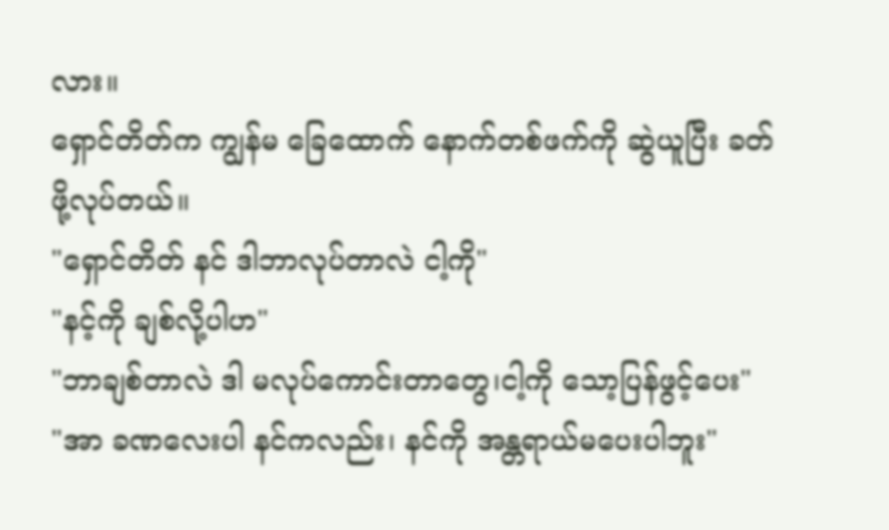လား။
ရှောင်တိတ်က ကျွန်မ ခြေထောက် နောက်တစ်ဖက်ကို ဆွဲယူပြီး ခတ်ဖို့လုပ်တယ်။
"ရှောင်တိတ် နင် ဒါဘာလုပ်တာလဲ ငါ့ကို"
"နင့်ကို ချစ်လို့ပါဟ"
"ဘာချစ်တာလဲ ဒါ မလုပ်ကောင်းတာတွေ၊ငါ့ကို သော့ပြန်ဖွင့်ပေး"
"အာ ခဏလေးပါ နင်ကလည်း၊ နင်ကို အန္တရာယ်မပေးပါဘူး"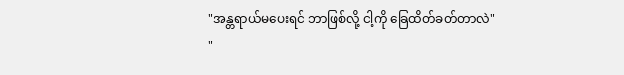"အန္တရာယ်မပေးရင် ဘာဖြစ်လို့ ငါ့ကို ခြေထိတ်ခတ်တာလဲ"
"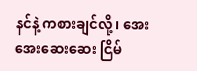နင်နဲ့ ကစားချင်လို့၊ အေးအေးဆေးဆေး ငြိမ်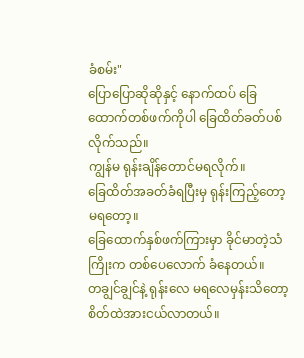ခံစမ်း"
ပြောပြောဆိုဆိုနှင့် နောက်ထပ် ခြေထောက်တစ်ဖက်ကိုပါ ခြေထိတ်ခတ်ပစ်လိုက်သည်။
ကျွန်မ ရုန်းချိန်တောင်မရလိုက်။
ခြေထိတ်အခတ်ခံရပြီးမှ ရုန်းကြည့်တော့ မရတော့။
ခြေထောက်နှစ်ဖက်ကြားမှာ ခိုင်မာတဲ့သံကြိုးက တစ်ပေလောက် ခံနေတယ်။
တချွင်ချွင်နဲ့ ရုန်းလေ မရလေမှန်းသိတော့ စိတ်ထဲအားငယ်လာတယ်။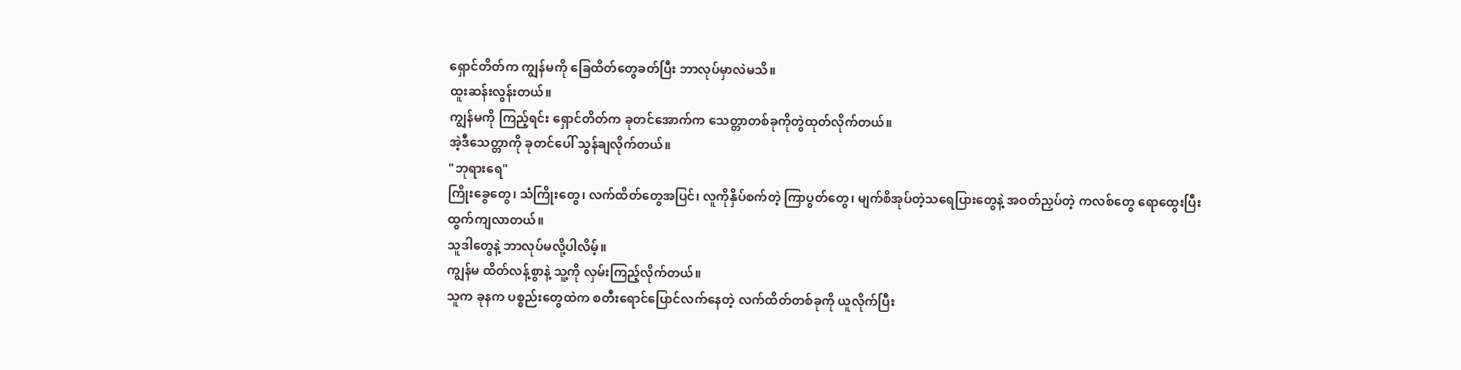ရှောင်တိတ်က ကျွန်မကို ခြေထိတ်တွေခတ်ပြီး ဘာလုပ်မှာလဲမသိ။
ထူးဆန်းလွန်းတယ်။
ကျွန်မကို ကြည့်ရင်း ရှောင်တိတ်က ခုတင်အောက်က သေတ္တာတစ်ခုကိုတွဲထုတ်လိုက်တယ်။
အဲ့ဒီသေတ္တာကို ခုတင်ပေါ် သွန်ချလိုက်တယ်။
"ဘုရားရေ"
ကြိုးခွေတွေ၊ သံကြိုးတွေ၊ လက်ထိတ်တွေအပြင်၊ လူကိုနှိပ်စက်တဲ့ ကြာပွတ်တွေ၊ မျက်စိအုပ်တဲ့သရေပြားတွေနဲ့ အဝတ်ညှပ်တဲ့ ကလစ်တွေ ရောထွေးပြီးထွက်ကျလာတယ်။
သူဒါတွေနဲ့ ဘာလုပ်မလို့ပါလိမ့်။
ကျွန်မ ထိတ်လန့်စွာနဲ့ သူ့ကို လှမ်းကြည့်လိုက်တယ်။
သူက ခုနက ပစ္စည်းတွေထဲက စတီးရောင်ပြောင်လက်နေတဲ့ လက်ထိတ်တစ်ခုကို ယူလိုက်ပြီး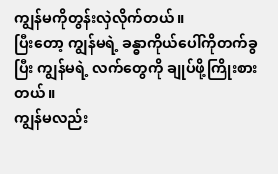ကျွန်မကိုတွန်းလှဲလိုက်တယ်။
ပြီးတော့ ကျွန်မရဲ့ ခန္ဓာကိုယ်ပေါ်ကိုတက်ခွပြီး ကျွန်မရဲ့ လက်တွေကို ချုပ်ဖို့ကြိုးစားတယ်။
ကျွန်မလည်း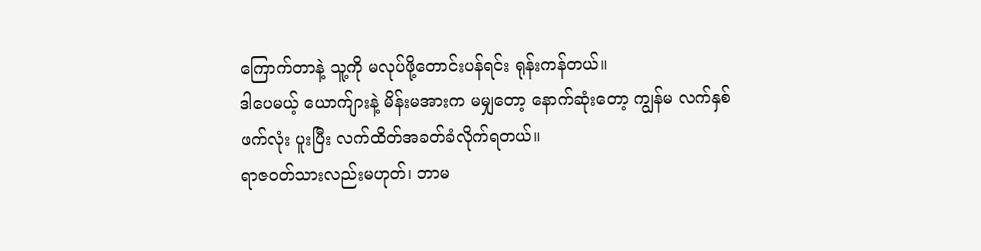ကြောက်တာနဲ့ သူ့ကို မလုပ်ဖို့တောင်းပန်ရင်း ရုန်းကန်တယ်။
ဒါပေမယ့် ယောက်ျားနဲ့ မိန်းမအားက မမျှတော့ နောက်ဆုံးတော့ ကျွန်မ လက်နှစ်ဖက်လုံး ပူးပြီး လက်ထိတ်အခတ်ခံလိုက်ရတယ်။
ရာဇဝတ်သားလည်းမဟုတ်၊ ဘာမ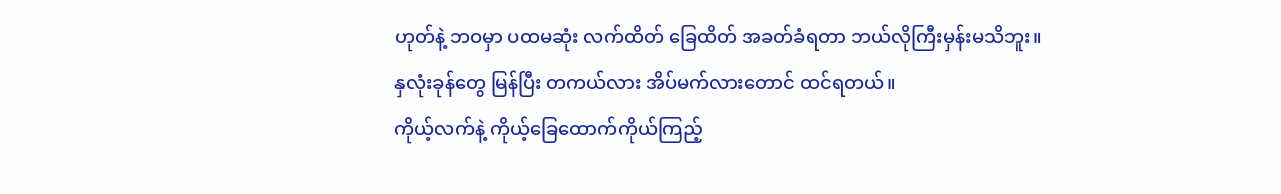ဟုတ်နဲ့ ဘဝမှာ ပထမဆုံး လက်ထိတ် ခြေထိတ် အခတ်ခံရတာ ဘယ်လိုကြီးမှန်းမသိဘူး။
နှလုံးခုန်တွေ မြန်ပြီး တကယ်လား အိပ်မက်လားတောင် ထင်ရတယ်။
ကိုယ့်လက်နဲ့ ကိုယ့်ခြေထောက်ကိုယ်ကြည့်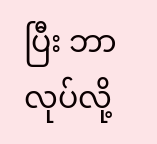ပြီး ဘာလုပ်လို့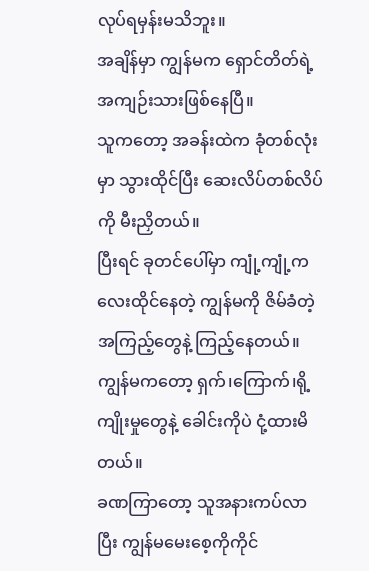လုပ်ရမှန်းမသိဘူး။
အချိန်မှာ ကျွန်မက ရှောင်တိတ်ရဲ့ အကျဉ်းသားဖြစ်နေပြီ။
သူကတော့ အခန်းထဲက ခုံတစ်လုံးမှာ သွားထိုင်ပြီး ဆေးလိပ်တစ်လိပ်ကို မီးညှိတယ်။
ပြီးရင် ခုတင်ပေါ်မှာ ကျုံ့ကျုံ့ကလေးထိုင်နေတဲ့ ကျွန်မကို ဇိမ်ခံတဲ့အကြည့်တွေနဲ့ ကြည့်နေတယ်။
ကျွန်မကတော့ ရှက်၊ကြောက်၊ရို့ကျိုးမှုတွေနဲ့ ခေါင်းကိုပဲ ငုံ့ထားမိတယ်။
ခဏကြာတော့ သူအနားကပ်လာပြီး ကျွန်မမေးစေ့ကိုကိုင်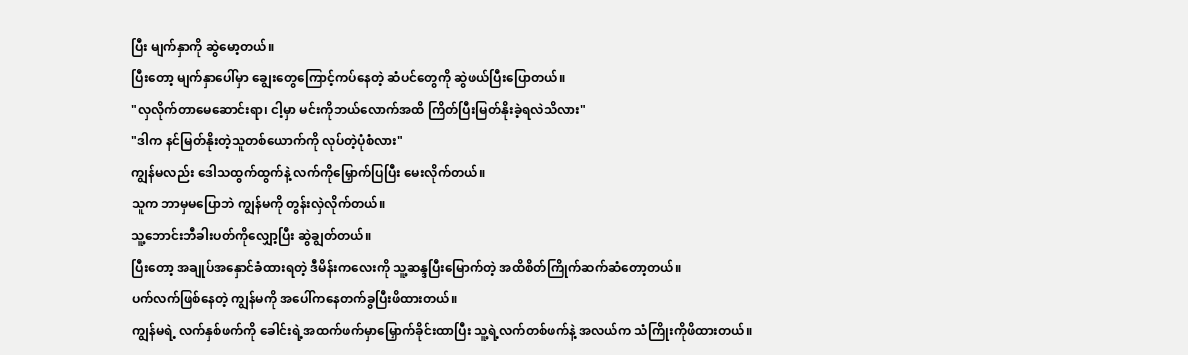ပြီး မျက်နှာကို ဆွဲမော့တယ်။
ပြီးတော့ မျက်နှာပေါ်မှာ ချွေးတွေကြောင့်ကပ်နေတဲ့ ဆံပင်တွေကို ဆွဲဖယ်ပြီးပြောတယ်။
"လှလိုက်တာမေဆောင်းရာ၊ ငါ့မှာ မင်းကိုဘယ်လောက်အထိ ကြိတ်ပြီးမြတ်နိုးခဲ့ရလဲသိလား"
"ဒါက နင်မြတ်နိုးတဲ့သူတစ်ယောက်ကို လုပ်တဲ့ပုံစံလား"
ကျွန်မလည်း ဒေါသထွက်ထွက်နဲ့ လက်ကိုမြှောက်ပြပြီး မေးလိုက်တယ်။
သူက ဘာမှမပြောဘဲ ကျွန်မကို တွန်းလှဲလိုက်တယ်။
သူ့ဘောင်းဘီခါးပတ်ကိုလျှော့ပြီး ဆွဲချွတ်တယ်။
ပြီးတော့ အချုပ်အနှောင်ခံထားရတဲ့ ဒီမိန်းကလေးကို သူ့ဆန္ဒပြီးမြောက်တဲ့ အထိစိတ်ကြိုက်ဆက်ဆံတော့တယ်။
ပက်လက်ဖြစ်နေတဲ့ ကျွန်မကို အပေါ်ကနေတက်ခွပြီးဖိထားတယ်။
ကျွန်မရဲ့ လက်နှစ်ဖက်ကို ခေါင်းရဲ့အထက်ဖက်မှာမြှောက်ခိုင်းထာပြီး သူ့ရဲ့လက်တစ်ဖက်နဲ့ အလယ်က သံကြိုးကိုဖိထားတယ်။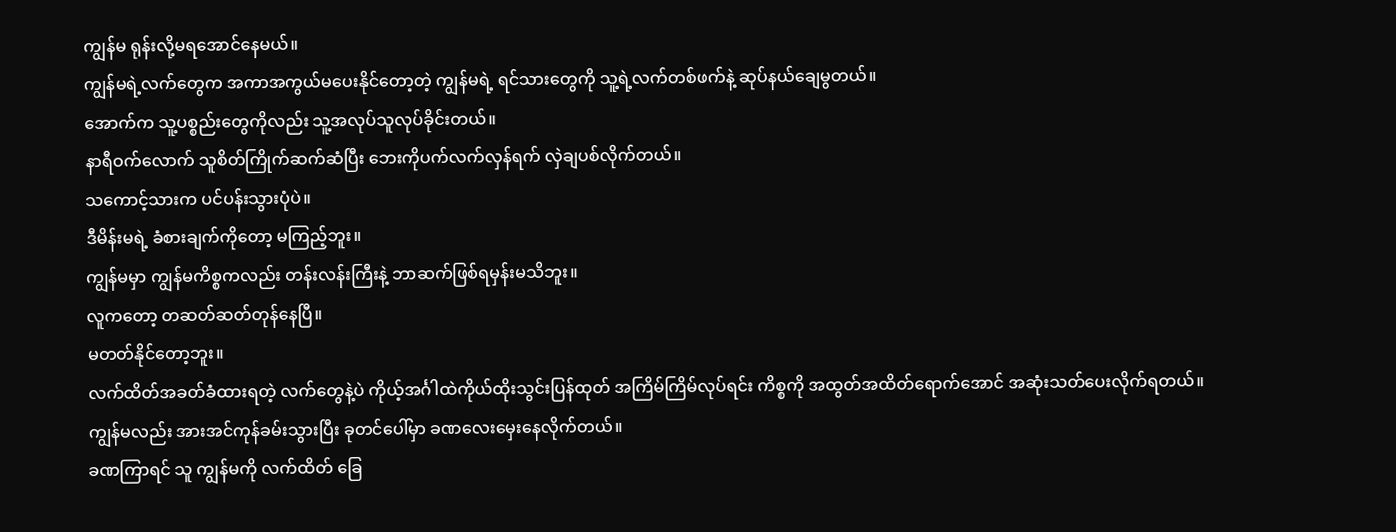ကျွန်မ ရုန်းလို့မရအောင်နေမယ်။
ကျွန်မရဲ့လက်တွေက အကာအကွယ်မပေးနိုင်တော့တဲ့ ကျွန်မရဲ့ ရင်သားတွေကို သူ့ရဲ့လက်တစ်ဖက်နဲ့ ဆုပ်နယ်ချေမွတယ်။
အောက်က သူ့ပစ္စည်းတွေကိုလည်း သူ့အလုပ်သူလုပ်ခိုင်းတယ်။
နာရီဝက်လောက် သူစိတ်ကြိုက်ဆက်ဆံပြီး ဘေးကိုပက်လက်လှန်ရက် လှဲချပစ်လိုက်တယ်။
သကောင့်သားက ပင်ပန်းသွားပုံပဲ။
ဒီမိန်းမရဲ့ ခံစားချက်ကိုတော့ မကြည့်ဘူး။
ကျွန်မမှာ ကျွန်မကိစ္စကလည်း တန်းလန်းကြီးနဲ့ ဘာဆက်ဖြစ်ရမှန်းမသိဘူး။
လူကတော့ တဆတ်ဆတ်တုန်နေပြီ။
မတတ်နိုင်တော့ဘူး။
လက်ထိတ်အခတ်ခံထားရတဲ့ လက်တွေနဲ့ပဲ ကိုယ့်အင်္ဂါထဲကိုယ်ထိုးသွင်းပြန်ထုတ် အကြိမ်ကြိမ်လုပ်ရင်း ကိစ္စကို အထွတ်အထိတ်ရောက်အောင် အဆုံးသတ်ပေးလိုက်ရတယ်။
ကျွန်မလည်း အားအင်ကုန်ခမ်းသွားပြီး ခုတင်ပေါ်မှာ ခဏလေးမှေးနေလိုက်တယ်။
ခဏကြာရင် သူ ကျွန်မကို လက်ထိတ် ခြေ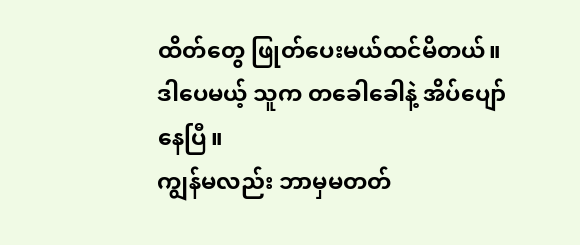ထိတ်တွေ ဖြုတ်ပေးမယ်ထင်မိတယ်။
ဒါပေမယ့် သူက တခေါခေါနဲ့ အိပ်ပျော်နေပြီ။
ကျွန်မလည်း ဘာမှမတတ်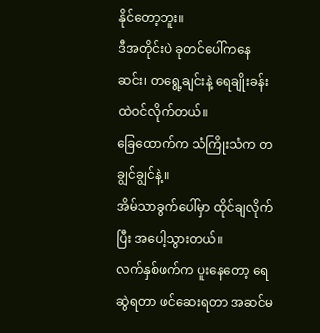နိုင်တော့ဘူး။
ဒီအတိုင်းပဲ ခုတင်ပေါ်ကနေဆင်း၊ တရွေ့ချင်းနဲ့ ရေချိုးခန်းထဲဝင်လိုက်တယ်။
ခြေထောက်က သံကြိုးသံက တချွင်ချွင်နဲ့။
အိမ်သာခွက်ပေါ်မှာ ထိုင်ချလိုက်ပြီး အပေါ့သွားတယ်။
လက်နှစ်ဖက်က ပူးနေတော့ ရေဆွဲရတာ ဖင်ဆေးရတာ အဆင်မ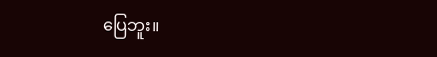ပြေဘူး။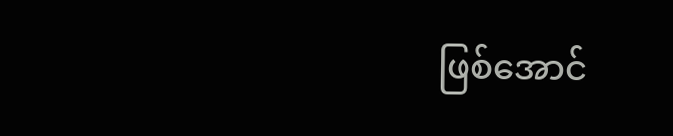ဖြစ်အောင်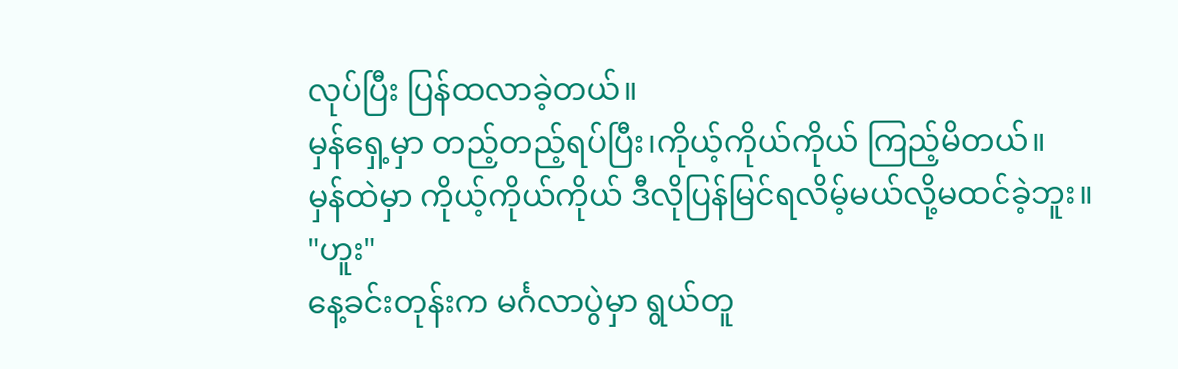လုပ်ပြီး ပြန်ထလာခဲ့တယ်။
မှန်ရှေ့မှာ တည့်တည့်ရပ်ပြီး၊ကိုယ့်ကိုယ်ကိုယ် ကြည့်မိတယ်။
မှန်ထဲမှာ ကိုယ့်ကိုယ်ကိုယ် ဒီလိုပြန်မြင်ရလိမ့်မယ်လို့မထင်ခဲ့ဘူး။
"ဟူး"
နေ့ခင်းတုန်းက မင်္ဂလာပွဲမှာ ရွယ်တူ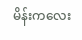မိန်းကလေး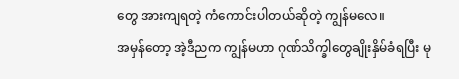တွေ အားကျရတဲ့ ကံကောင်းပါတယ်ဆိုတဲ့ ကျွန်မလေ။
အမှန်တော့ အဲ့ဒီညက ကျွန်မဟာ ဂုဏ်သိက္ခါတွေချိုးနှိမ်ခံရပြီး မု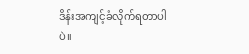ဒိန်းအကျင့်ခံလိုက်ရတာပါပဲ။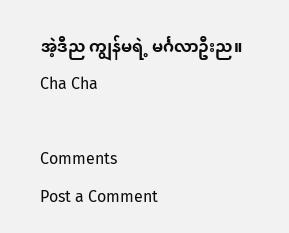အဲ့ဒီည ကျွန်မရဲ့ မင်္ဂလာဦးည။
Cha Cha

Comments
Post a Comment